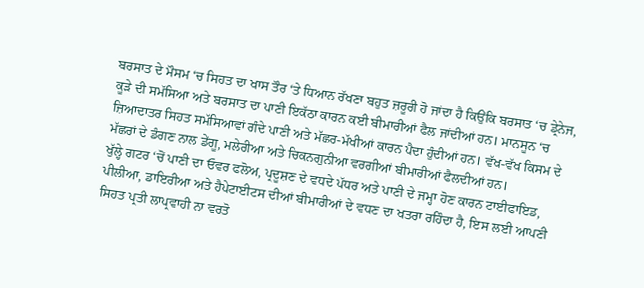ਬਰਸਾਤ ਦੇ ਮੌਸਮ ‘ਚ ਸਿਹਤ ਦਾ ਖਾਸ ਤੌਰ ‘ਤੇ ਧਿਆਨ ਰੱਖਣਾ ਬਹੁਤ ਜ਼ਰੂਰੀ ਹੋ ਜਾਂਦਾ ਹੈ ਕਿਉਂਕਿ ਬਰਸਾਤ ‘ਚ ਡ੍ਰੇਨੇਜ, ਕੂੜੇ ਦੀ ਸਮੱਸਿਆ ਅਤੇ ਬਰਸਾਤ ਦਾ ਪਾਣੀ ਇਕੱਠਾ ਕਾਰਨ ਕਈ ਬੀਮਾਰੀਆਂ ਫੈਲ ਜਾਂਦੀਆਂ ਹਨ। ਮਾਨਸੂਨ ‘ਚ ਜ਼ਿਆਦਾਤਰ ਸਿਹਤ ਸਮੱਸਿਆਵਾਂ ਗੰਦੇ ਪਾਣੀ ਅਤੇ ਮੱਛਰ-ਮੱਖੀਆਂ ਕਾਰਨ ਪੈਦਾ ਹੁੰਦੀਆਂ ਹਨ। ਵੱਖ-ਵੱਖ ਕਿਸਮ ਦੇ ਮੱਛਰਾਂ ਦੇ ਡੰਗਣ ਨਾਲ ਡੇਂਗੂ, ਮਲੇਰੀਆ ਅਤੇ ਚਿਕਨਗੁਨੀਆ ਵਰਗੀਆਂ ਬੀਮਾਰੀਆਂ ਫੈਲਦੀਆਂ ਹਨ।
ਖੁੱਲ੍ਹੇ ਗਟਰ ‘ਚੋਂ ਪਾਣੀ ਦਾ ਓਵਰ ਫਲੋਅ, ਪ੍ਰਦੂਸ਼ਣ ਦੇ ਵਧਦੇ ਪੱਧਰ ਅਤੇ ਪਾਣੀ ਦੇ ਜਮ੍ਹਾ ਹੋਣ ਕਾਰਨ ਟਾਈਫਾਇਡ, ਪੀਲੀਆ, ਡਾਇਰੀਆ ਅਤੇ ਹੈਪੇਟਾਈਟਸ ਦੀਆਂ ਬੀਮਾਰੀਆਂ ਦੇ ਵਧਣ ਦਾ ਖਤਰਾ ਰਹਿੰਦਾ ਹੈ, ਇਸ ਲਈ ਆਪਣੀ ਸਿਹਤ ਪ੍ਰਤੀ ਲਾਪ੍ਰਵਾਹੀ ਨਾ ਵਰਤੋ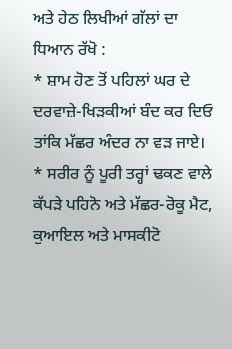ਅਤੇ ਹੇਠ ਲਿਖੀਆਂ ਗੱਲਾਂ ਦਾ
ਧਿਆਨ ਰੱਖੋ :
* ਸ਼ਾਮ ਹੋਣ ਤੋਂ ਪਹਿਲਾਂ ਘਰ ਦੇ ਦਰਵਾਜ਼ੇ-ਖਿੜਕੀਆਂ ਬੰਦ ਕਰ ਦਿਓ ਤਾਂਕਿ ਮੱਛਰ ਅੰਦਰ ਨਾ ਵੜ ਜਾਏ।
* ਸਰੀਰ ਨੂੰ ਪੂਰੀ ਤਰ੍ਹਾਂ ਢਕਣ ਵਾਲੇ ਕੱਪੜੇ ਪਹਿਨੋ ਅਤੇ ਮੱਛਰ-ਰੋਕੂ ਮੈਟ, ਕੁਆਇਲ ਅਤੇ ਮਾਸਕੀਟੋ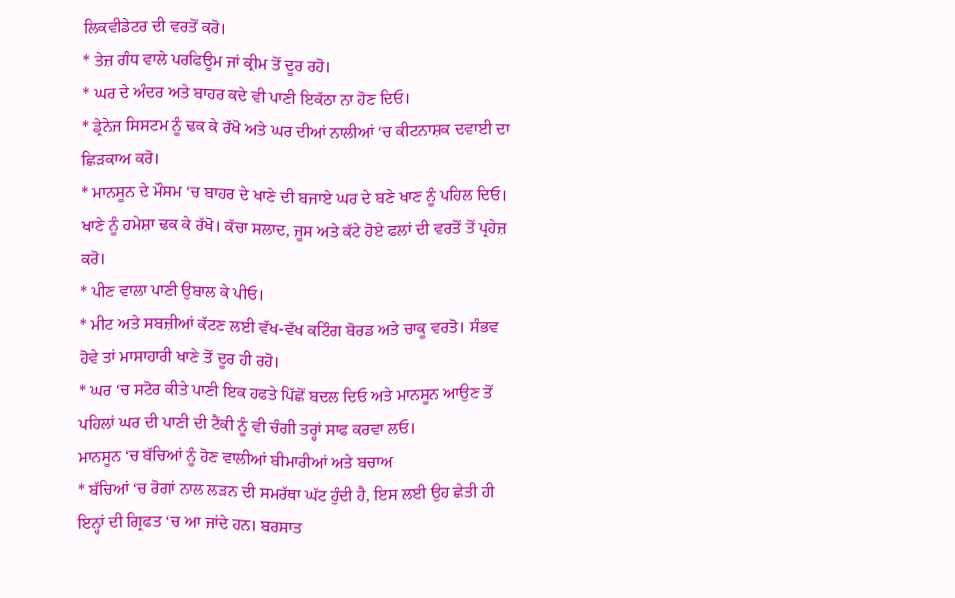ਲਿਕਵੀਡੇਟਰ ਦੀ ਵਰਤੋਂ ਕਰੋ।
* ਤੇਜ਼ ਗੰਧ ਵਾਲੇ ਪਰਫਿਊਮ ਜਾਂ ਕ੍ਰੀਮ ਤੋਂ ਦੂਰ ਰਹੋ।
* ਘਰ ਦੇ ਅੰਦਰ ਅਤੇ ਬਾਹਰ ਕਦੇ ਵੀ ਪਾਣੀ ਇਕੱਠਾ ਨਾ ਹੋਣ ਦਿਓ।
* ਡ੍ਰੇਨੇਜ ਸਿਸਟਮ ਨੂੰ ਢਕ ਕੇ ਰੱਖੋ ਅਤੇ ਘਰ ਦੀਆਂ ਨਾਲੀਆਂ ‘ਚ ਕੀਟਨਾਸ਼ਕ ਦਵਾਈ ਦਾ ਛਿੜਕਾਅ ਕਰੋ।
* ਮਾਨਸੂਨ ਦੇ ਮੌਸਮ ‘ਚ ਬਾਹਰ ਦੇ ਖਾਣੇ ਦੀ ਬਜਾਏ ਘਰ ਦੇ ਬਣੇ ਖਾਣ ਨੂੰ ਪਹਿਲ ਦਿਓ। ਖਾਣੇ ਨੂੰ ਹਮੇਸ਼ਾ ਢਕ ਕੇ ਰੱਖੋ। ਕੱਚਾ ਸਲਾਦ, ਜੂਸ ਅਤੇ ਕੱਟੇ ਹੋਏ ਫਲਾਂ ਦੀ ਵਰਤੋਂ ਤੋਂ ਪ੍ਰਹੇਜ਼ ਕਰੋ।
* ਪੀਣ ਵਾਲਾ ਪਾਣੀ ਉਬਾਲ ਕੇ ਪੀਓ।
* ਮੀਟ ਅਤੇ ਸਬਜ਼ੀਆਂ ਕੱਟਣ ਲਈ ਵੱਖ-ਵੱਖ ਕਟਿੰਗ ਬੋਰਡ ਅਤੇ ਚਾਕੂ ਵਰਤੋ। ਸੰਭਵ ਹੋਵੇ ਤਾਂ ਮਾਸਾਹਾਰੀ ਖਾਣੇ ਤੋਂ ਦੂਰ ਹੀ ਰਹੋ।
* ਘਰ ‘ਚ ਸਟੋਰ ਕੀਤੇ ਪਾਣੀ ਇਕ ਹਫਤੇ ਪਿੱਛੋਂ ਬਦਲ ਦਿਓ ਅਤੇ ਮਾਨਸੂਨ ਆਉਣ ਤੋਂ ਪਹਿਲਾਂ ਘਰ ਦੀ ਪਾਣੀ ਦੀ ਟੈਂਕੀ ਨੂੰ ਵੀ ਚੰਗੀ ਤਰ੍ਹਾਂ ਸਾਫ ਕਰਵਾ ਲਓ।
ਮਾਨਸੂਨ ‘ਚ ਬੱਚਿਆਂ ਨੂੰ ਹੋਣ ਵਾਲੀਆਂ ਬੀਮਾਰੀਆਂ ਅਤੇ ਬਚਾਅ
* ਬੱਚਿਆਂ ‘ਚ ਰੋਗਾਂ ਨਾਲ ਲੜਨ ਦੀ ਸਮਰੱਥਾ ਘੱਟ ਹੁੰਦੀ ਹੈ, ਇਸ ਲਈ ਉਹ ਛੇਤੀ ਹੀ ਇਨ੍ਹਾਂ ਦੀ ਗ੍ਰਿਫਤ ‘ਚ ਆ ਜਾਂਦੇ ਹਨ। ਬਰਸਾਤ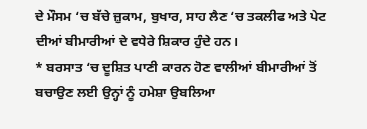ਦੇ ਮੌਸਮ ‘ਚ ਬੱਚੇ ਜ਼ੁਕਾਮ, ਬੁਖਾਰ, ਸਾਹ ਲੈਣ ‘ਚ ਤਕਲੀਫ ਅਤੇ ਪੇਟ ਦੀਆਂ ਬੀਮਾਰੀਆਂ ਦੇ ਵਧੇਰੇ ਸ਼ਿਕਾਰ ਹੁੰਦੇ ਹਨ।
* ਬਰਸਾਤ ‘ਚ ਦੂਸ਼ਿਤ ਪਾਣੀ ਕਾਰਨ ਹੋਣ ਵਾਲੀਆਂ ਬੀਮਾਰੀਆਂ ਤੋਂ ਬਚਾਉਣ ਲਈ ਉਨ੍ਹਾਂ ਨੂੰ ਹਮੇਸ਼ਾ ਉਬਲਿਆ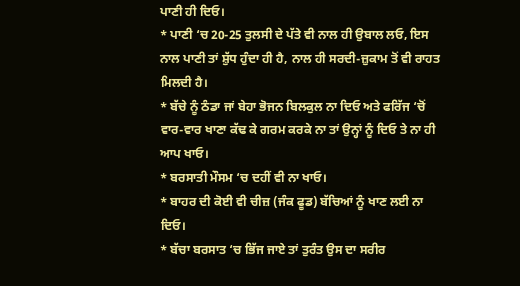ਪਾਣੀ ਹੀ ਦਿਓ।
* ਪਾਣੀ ‘ਚ 20-25 ਤੁਲਸੀ ਦੇ ਪੱਤੇ ਵੀ ਨਾਲ ਹੀ ਉਬਾਲ ਲਓ, ਇਸ ਨਾਲ ਪਾਣੀ ਤਾਂ ਸ਼ੁੱਧ ਹੁੰਦਾ ਹੀ ਹੈ, ਨਾਲ ਹੀ ਸਰਦੀ-ਜ਼ੁਕਾਮ ਤੋਂ ਵੀ ਰਾਹਤ ਮਿਲਦੀ ਹੈ।
* ਬੱਚੇ ਨੂੰ ਠੰਡਾ ਜਾਂ ਬੇਹਾ ਭੋਜਨ ਬਿਲਕੁਲ ਨਾ ਦਿਓ ਅਤੇ ਫਰਿੱਜ ‘ਚੋਂ ਵਾਰ-ਵਾਰ ਖਾਣਾ ਕੱਢ ਕੇ ਗਰਮ ਕਰਕੇ ਨਾ ਤਾਂ ਉਨ੍ਹਾਂ ਨੂੰ ਦਿਓ ਤੇ ਨਾ ਹੀ ਆਪ ਖਾਓ।
* ਬਰਸਾਤੀ ਮੌਸਮ ‘ਚ ਦਹੀਂ ਵੀ ਨਾ ਖਾਓ।
* ਬਾਹਰ ਦੀ ਕੋਈ ਵੀ ਚੀਜ਼ (ਜੰਕ ਫੂਡ) ਬੱਚਿਆਂ ਨੂੰ ਖਾਣ ਲਈ ਨਾ ਦਿਓ।
* ਬੱਚਾ ਬਰਸਾਤ ‘ਚ ਭਿੱਜ ਜਾਏ ਤਾਂ ਤੁਰੰਤ ਉਸ ਦਾ ਸਰੀਰ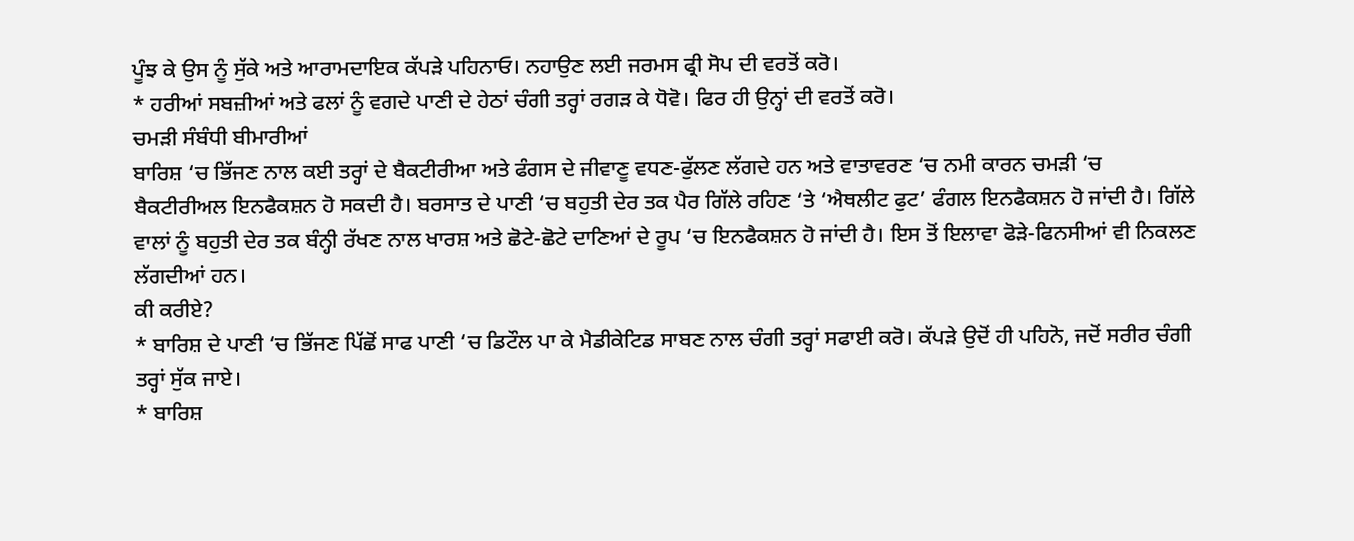ਪੂੰਝ ਕੇ ਉਸ ਨੂੰ ਸੁੱਕੇ ਅਤੇ ਆਰਾਮਦਾਇਕ ਕੱਪੜੇ ਪਹਿਨਾਓ। ਨਹਾਉਣ ਲਈ ਜਰਮਸ ਫ੍ਰੀ ਸੋਪ ਦੀ ਵਰਤੋਂ ਕਰੋ।
* ਹਰੀਆਂ ਸਬਜ਼ੀਆਂ ਅਤੇ ਫਲਾਂ ਨੂੰ ਵਗਦੇ ਪਾਣੀ ਦੇ ਹੇਠਾਂ ਚੰਗੀ ਤਰ੍ਹਾਂ ਰਗੜ ਕੇ ਧੋਵੋ। ਫਿਰ ਹੀ ਉਨ੍ਹਾਂ ਦੀ ਵਰਤੋਂ ਕਰੋ।
ਚਮੜੀ ਸੰਬੰਧੀ ਬੀਮਾਰੀਆਂ
ਬਾਰਿਸ਼ ‘ਚ ਭਿੱਜਣ ਨਾਲ ਕਈ ਤਰ੍ਹਾਂ ਦੇ ਬੈਕਟੀਰੀਆ ਅਤੇ ਫੰਗਸ ਦੇ ਜੀਵਾਣੂ ਵਧਣ-ਫੁੱਲਣ ਲੱਗਦੇ ਹਨ ਅਤੇ ਵਾਤਾਵਰਣ ‘ਚ ਨਮੀ ਕਾਰਨ ਚਮੜੀ ‘ਚ ਬੈਕਟੀਰੀਅਲ ਇਨਫੈਕਸ਼ਨ ਹੋ ਸਕਦੀ ਹੈ। ਬਰਸਾਤ ਦੇ ਪਾਣੀ ‘ਚ ਬਹੁਤੀ ਦੇਰ ਤਕ ਪੈਰ ਗਿੱਲੇ ਰਹਿਣ ‘ਤੇ ‘ਐਥਲੀਟ ਫੁਟ’ ਫੰਗਲ ਇਨਫੈਕਸ਼ਨ ਹੋ ਜਾਂਦੀ ਹੈ। ਗਿੱਲੇ ਵਾਲਾਂ ਨੂੰ ਬਹੁਤੀ ਦੇਰ ਤਕ ਬੰਨ੍ਹੀ ਰੱਖਣ ਨਾਲ ਖਾਰਸ਼ ਅਤੇ ਛੋਟੇ-ਛੋਟੇ ਦਾਣਿਆਂ ਦੇ ਰੂਪ ‘ਚ ਇਨਫੈਕਸ਼ਨ ਹੋ ਜਾਂਦੀ ਹੈ। ਇਸ ਤੋਂ ਇਲਾਵਾ ਫੋੜੇ-ਫਿਨਸੀਆਂ ਵੀ ਨਿਕਲਣ ਲੱਗਦੀਆਂ ਹਨ।
ਕੀ ਕਰੀਏ?
* ਬਾਰਿਸ਼ ਦੇ ਪਾਣੀ ‘ਚ ਭਿੱਜਣ ਪਿੱਛੋਂ ਸਾਫ ਪਾਣੀ ‘ਚ ਡਿਟੌਲ ਪਾ ਕੇ ਮੈਡੀਕੇਟਿਡ ਸਾਬਣ ਨਾਲ ਚੰਗੀ ਤਰ੍ਹਾਂ ਸਫਾਈ ਕਰੋ। ਕੱਪੜੇ ਉਦੋਂ ਹੀ ਪਹਿਨੋ, ਜਦੋਂ ਸਰੀਰ ਚੰਗੀ ਤਰ੍ਹਾਂ ਸੁੱਕ ਜਾਏ।
* ਬਾਰਿਸ਼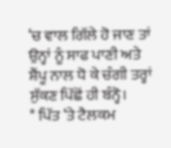‘ਚ ਵਾਲ ਗਿੱਲੇ ਹੋ ਜਾਣ ਤਾਂ ਉਨ੍ਹਾਂ ਨੂੰ ਸਾਫ ਪਾਣੀ ਅਤੇ ਸ਼ੈਂਪੂ ਨਾਲ ਧੋ ਕੇ ਚੰਗੀ ਤਰ੍ਹਾਂ ਸੁੱਕਣ ਪਿੱਛੋਂ ਹੀ ਬੰਨ੍ਹੋ।
* ਪਿੱਤ ‘ਤੇ ਟੈਲਕਮ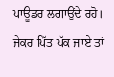ਪਾਊਡਰ ਲਗਾਉਂਦੇ ਰਹੋ। ਜੇਕਰ ਪਿੱਤ ਪੱਕ ਜਾਏ ਤਾਂ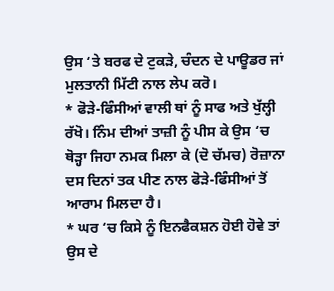ਉਸ ‘ਤੇ ਬਰਫ ਦੇ ਟੁਕੜੇ, ਚੰਦਨ ਦੇ ਪਾਊਡਰ ਜਾਂ ਮੁਲਤਾਨੀ ਮਿੱਟੀ ਨਾਲ ਲੇਪ ਕਰੋ।
* ਫੋੜੇ-ਫਿੰਸੀਆਂ ਵਾਲੀ ਥਾਂ ਨੂੰ ਸਾਫ ਅਤੇ ਖੁੱਲ੍ਹੀ ਰੱਖੋ। ਨਿੰਮ ਦੀਆਂ ਤਾਜ਼ੀ ਨੂੰ ਪੀਸ ਕੇ ਉਸ ‘ਚ ਥੋੜ੍ਹਾ ਜਿਹਾ ਨਮਕ ਮਿਲਾ ਕੇ (ਦੋ ਚੱਮਚ) ਰੋਜ਼ਾਨਾ ਦਸ ਦਿਨਾਂ ਤਕ ਪੀਣ ਨਾਲ ਫੋੜੇ-ਫਿੰਸੀਆਂ ਤੋਂ ਆਰਾਮ ਮਿਲਦਾ ਹੈ।
* ਘਰ ‘ਚ ਕਿਸੇ ਨੂੰ ਇਨਫੈਕਸ਼ਨ ਹੋਈ ਹੋਵੇ ਤਾਂ ਉਸ ਦੇ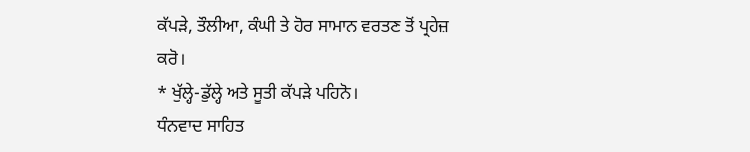ਕੱਪੜੇ, ਤੌਲੀਆ, ਕੰਘੀ ਤੇ ਹੋਰ ਸਾਮਾਨ ਵਰਤਣ ਤੋਂ ਪ੍ਰਹੇਜ਼ ਕਰੋ।
* ਖੁੱਲ੍ਹੇ-ਡੁੱਲ੍ਹੇ ਅਤੇ ਸੂਤੀ ਕੱਪੜੇ ਪਹਿਨੋ।
ਧੰਨਵਾਦ ਸਾਹਿਤ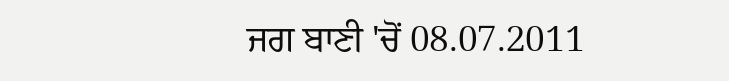ਜਗ ਬਾਣੀ 'ਚੋਂ 08.07.2011